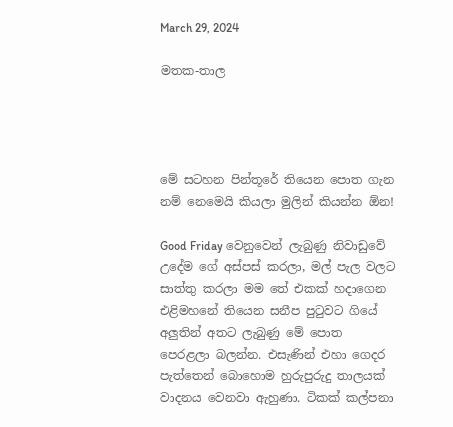March 29, 2024

මතක-තාල




මේ සටහන පින්තූරේ තියෙන පොත ගැන නම් නෙමෙයි කියලා මුලින් කියන්න ඕන!

Good Friday වෙනුවෙන් ලැබුණු නිවාඩුවේ උදේම ගේ අස්පස් කරලා, මල් පැල වලට සාත්තු කරලා මම තේ එකක් හදාගෙන එළිමහනේ තියෙන සනීප පුටුවට ගියේ අලුතින් අතට ලැබුණු මේ පොත පෙරළලා බලන්න. එසැණින් එහා ගෙදර පැත්තෙන් බොහොම හුරුපුරුදු තාලයක් වාදනය වෙනවා ඇහුණා. ටිකක් කල්පනා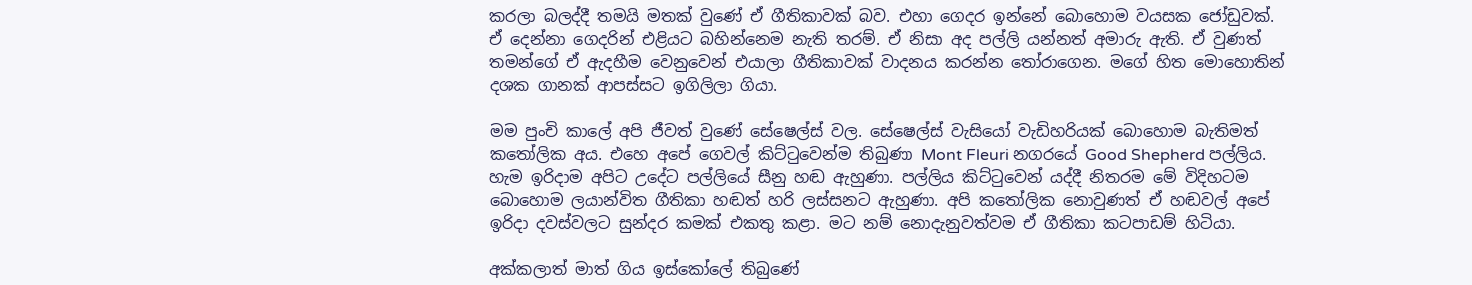කරලා බලද්දී තමයි මතක් වුණේ ඒ ගීතිකාවක් බව. එහා ගෙදර ඉන්නේ බොහොම වයසක ජෝඩුවක්. ඒ දෙන්නා ගෙදරින් එළියට බහින්නෙම නැති තරම්. ඒ නිසා අද පල්ලි යන්නත් අමාරු ඇති. ඒ වුණත් තමන්ගේ ඒ ඇදහීම වෙනුවෙන් එයාලා ගීතිකාවක් වාදනය කරන්න තෝරාගෙන. මගේ හිත මොහොතින් දශක ගානක් ආපස්සට ඉගිලිලා ගියා.

මම පුංචි කාලේ අපි ජීවත් වුණේ සේෂෙල්ස් වල. සේෂෙල්ස් වැසියෝ වැඩිහරියක් බොහොම බැතිමත් කතෝලික අය. එහෙ අපේ ගෙවල් කිට්ටුවෙන්ම තිබුණා Mont Fleuri නගරයේ Good Shepherd පල්ලිය. හැම ඉරිදාම අපිට උදේට පල්ලියේ සීනු හඬ ඇහුණා. පල්ලිය කිට්ටුවෙන් යද්දී නිතරම මේ විදිහටම බොහොම ලයාන්විත ගීතිකා හඬත් හරි ලස්සනට ඇහුණා. අපි කතෝලික නොවුණත් ඒ හඬවල් අපේ ඉරිදා දවස්වලට සුන්දර කමක් එකතු කළා. මට නම් නොදැනුවත්වම ඒ ගීතිකා කටපාඩම් හිටියා.

අක්කලාත් මාත් ගිය ඉස්කෝලේ තිබුණේ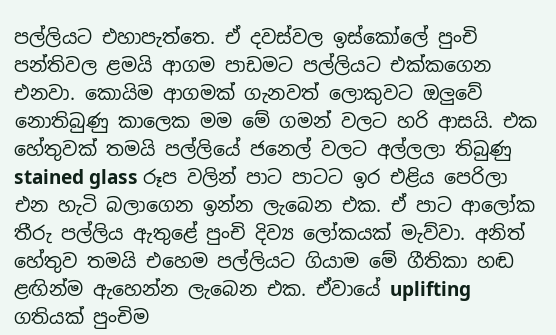පල්ලියට එහාපැත්තෙ. ඒ දවස්වල ඉස්කෝලේ පුංචි පන්තිවල ළමයි ආගම පාඩමට පල්ලියට එක්කගෙන එනවා. කොයිම ආගමක් ගැනවත් ලොකුවට ඔලුවේ නොතිබුණු කාලෙක මම මේ ගමන් වලට හරි ආසයි. එක හේතුවක් තමයි පල්ලියේ ජනෙල් වලට අල්ලලා තිබුණු stained glass රූප වලින් පාට පාටට ඉර එළිය පෙරිලා එන හැටි බලාගෙන ඉන්න ලැබෙන එක. ඒ පාට ආලෝක තීරු පල්ලිය ඇතුළේ පුංචි දිව්‍ය ලෝකයක් මැව්වා. අනිත් හේතුව තමයි එහෙම පල්ලියට ගියාම මේ ගීතිකා හඬ ළඟින්ම ඇහෙන්න ලැබෙන එක. ඒවායේ uplifting ගතියක් පුංචිම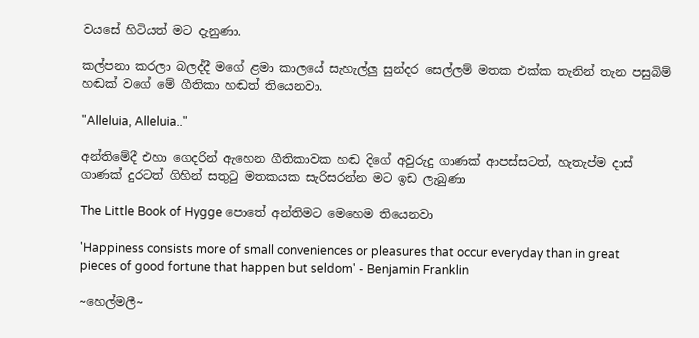වයසේ හිටියත් මට දැනුණා.

කල්පනා කරලා බලද්දී මගේ ළමා කාලයේ සැහැල්ලු සුන්දර සෙල්ලම් මතක එක්ක තැනින් තැන පසුබිම් හඬක් වගේ මේ ගීතිකා හඬත් තියෙනවා.

"Alleluia, Alleluia.."

අන්තිමේදී එහා ගෙදරින් ඇහෙන ගීතිකාවක හඬ දිගේ අවුරුදු ගාණක් ආපස්සටත්, හැතැප්ම දාස් ගාණක් දුරටත් ගිහින් සතුටු මතකයක සැරිසරන්න මට ඉඩ ලැබුණා

The Little Book of Hygge පොතේ අන්තිමට මෙහෙම තියෙනවා

'Happiness consists more of small conveniences or pleasures that occur everyday than in great pieces of good fortune that happen but seldom' - Benjamin Franklin

~හෙල්මලී~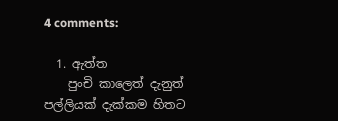4 comments:

  1. ඇත්ත
    පුංචි කාලෙත් දැනුත් පල්ලියක් දැක්කම හිතට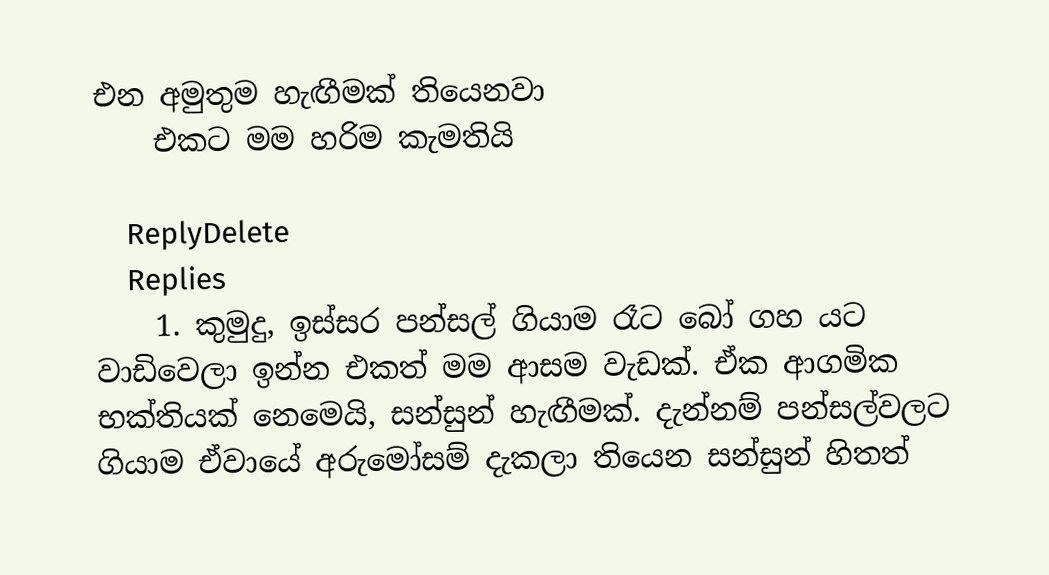එන අමුතුම හැඟීමක් තියෙනවා
    එකට මම හරිම කැමතියි

    ReplyDelete
    Replies
    1. කුමුදු, ඉස්සර පන්සල් ගියාම රෑට බෝ ගහ යට වාඩිවෙලා ඉන්න එකත් මම ආසම වැඩක්. ඒක ආගමික භක්තියක් නෙමෙයි, සන්සුන් හැඟීමක්. දැන්නම් පන්සල්වලට ගියාම ඒවායේ අරුමෝසම් දැකලා තියෙන සන්සුන් හිතත්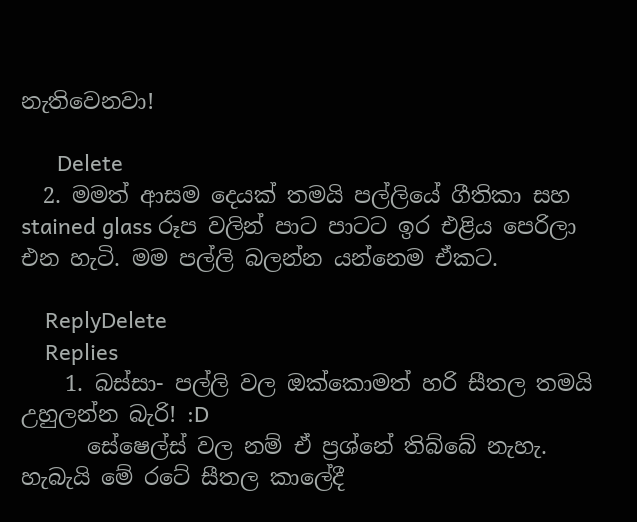නැතිවෙනවා!

      Delete
  2. මමත් ආසම දෙයක් තමයි පල්ලියේ ගීතිකා සහ stained glass රූප වලින් පාට පාටට ඉර එළිය පෙරිලා එන හැටි. මම පල්ලි බලන්න යන්නෙම ඒකට.

    ReplyDelete
    Replies
    1. බස්සා- පල්ලි වල ඔක්කොමත් හරි සීතල තමයි උහුලන්න බැරි! :D
      සේෂෙල්ස් වල නම් ඒ ප්‍රශ්නේ තිබ්බේ නැහැ. හැබැයි මේ රටේ සීතල කාලේදී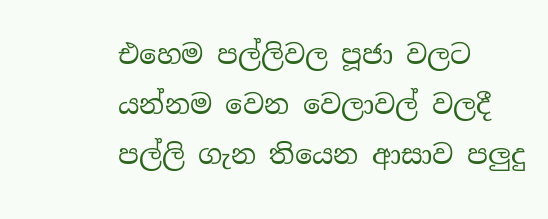එහෙම පල්ලිවල පූජා වලට යන්නම වෙන වෙලාවල් වලදී පල්ලි ගැන තියෙන ආසාව පලුදු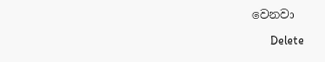වෙනවා

      Delete